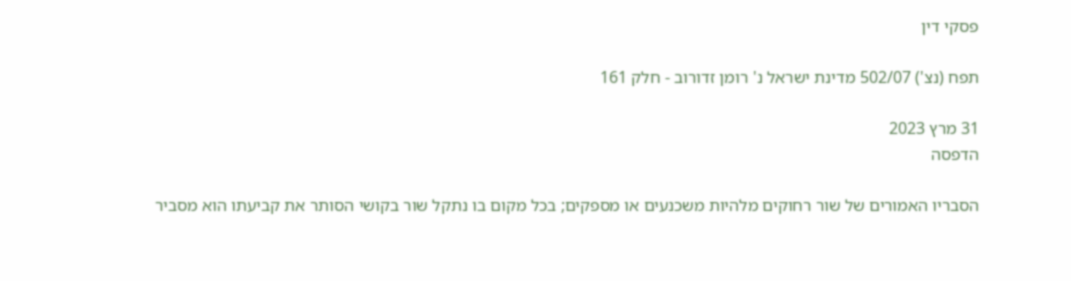פסקי דין

תפח (נצ') 502/07 מדינת ישראל נ' רומן זדורוב - חלק 161

31 מרץ 2023
הדפסה

הסבריו האמורים של שור רחוקים מלהיות משכנעים או מספקים; בכל מקום בו נתקל שור בקושי הסותר את קביעתו הוא מסביר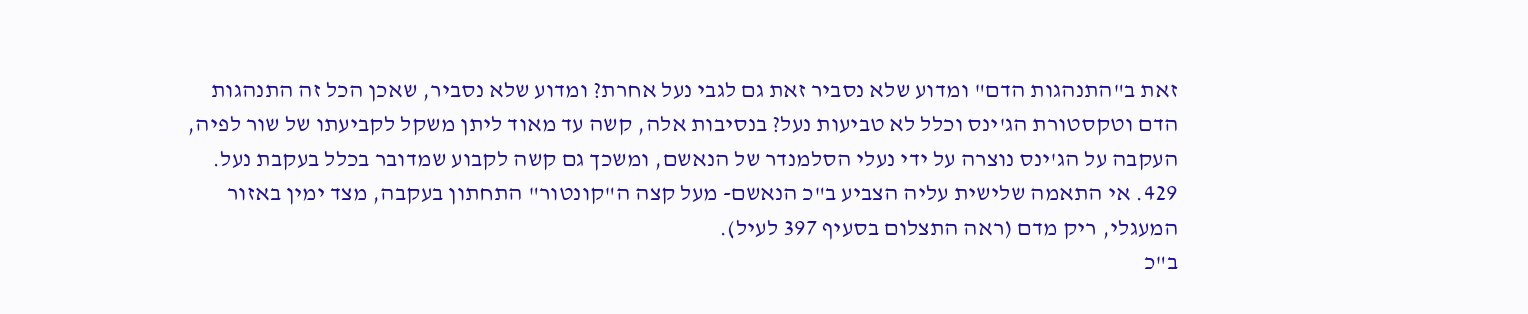זאת ב"התנהגות הדם" ומדוע שלא נסביר זאת גם לגבי נעל אחרת? ומדוע שלא נסביר, שאכן הכל זה התנהגות הדם וטקסטורת הג'ינס וכלל לא טביעות נעל? בנסיבות אלה, קשה עד מאוד ליתן משקל לקביעתו של שור לפיה, העקבה על הג'ינס נוצרה על ידי נעלי הסלמנדר של הנאשם, ומשכך גם קשה לקבוע שמדובר בכלל בעקבת נעל.
429. אי התאמה שלישית עליה הצביע ב"כ הנאשם- מעל קצה ה"קונטור" התחתון בעקבה, מצד ימין באזור המעגלי, ריק מדם (ראה התצלום בסעיף 397 לעיל).
ב"כ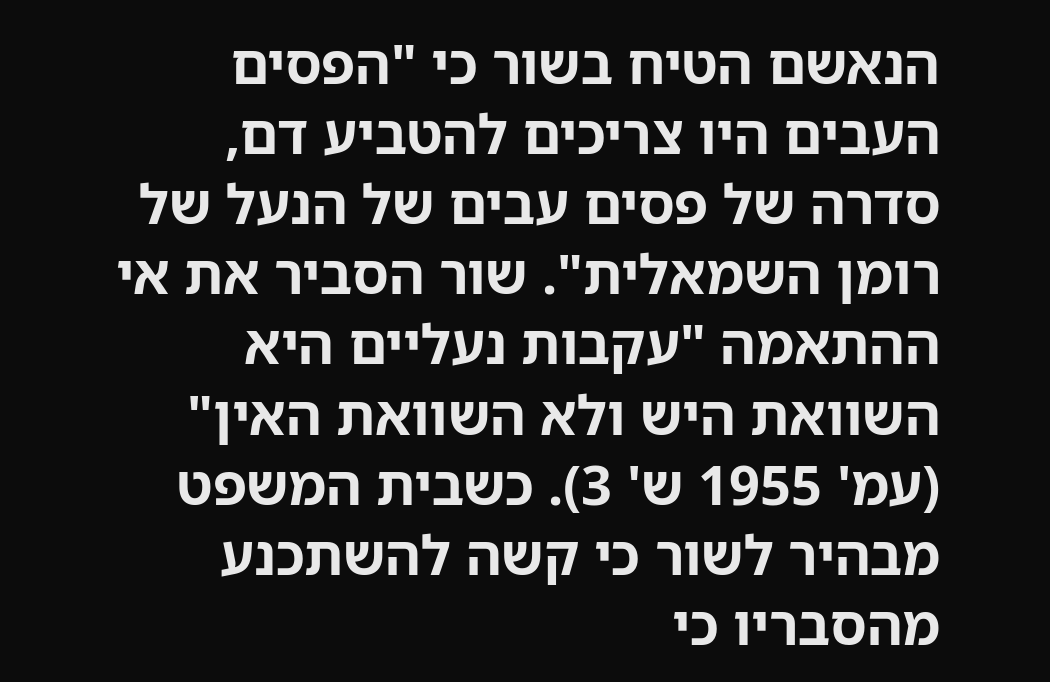הנאשם הטיח בשור כי "הפסים העבים היו צריכים להטביע דם, סדרה של פסים עבים של הנעל של רומן השמאלית". שור הסביר את אי ההתאמה "עקבות נעליים היא השוואת היש ולא השוואת האין" (עמ' 1955 ש' 3). כשבית המשפט מבהיר לשור כי קשה להשתכנע מהסבריו כי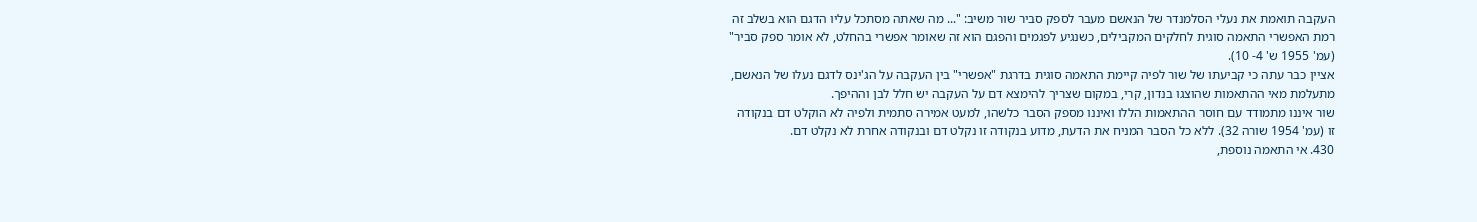העקבה תואמת את נעלי הסלמנדר של הנאשם מעבר לספק סביר שור משיב: "... מה שאתה מסתכל עליו הדגם הוא בשלב זה רמת האפשרי התאמה סוגית לחלקים המקבילים, כשנגיע לפגמים והפגם הוא זה שאומר אפשרי בהחלט, לא אומר ספק סביר" (עמ' 1955 ש' 4- 10).
אציין כבר עתה כי קביעתו של שור לפיה קיימת התאמה סוגית בדרגת "אפשרי" בין העקבה על הג'ינס לדגם נעלו של הנאשם, מתעלמת מאי ההתאמות שהוצגו בנדון, קרי, במקום שצריך להימצא דם על העקבה יש חלל לבן וההיפך.
שור איננו מתמודד עם חוסר ההתאמות הללו ואיננו מספק הסבר כלשהו, למעט אמירה סתמית ולפיה לא הוקלט דם בנקודה זו (עמ' 1954 שורה 32). ללא כל הסבר המניח את הדעת, מדוע בנקודה זו נקלט דם ובנקודה אחרת לא נקלט דם.
430. אי התאמה נוספת,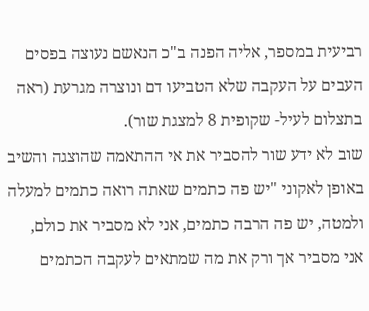רביעית במספר, אליה הפנה ב"כ הנאשם נעוצה בפסים העבים על העקבה שלא הטביעו דם ונוצרה מגרעת (ראה בתצלום לעיל- שקופית 8 למצגת שור).
שוב לא ידע שור להסביר את אי ההתאמה שהוצגה והשיב באופן לאקוני "יש פה כתמים שאתה רואה כתמים למעלה ולמטה, יש פה הרבה כתמים, אני לא מסביר את כולם, אני מסביר אך ורק את מה שמתאים לעקבה הכתמים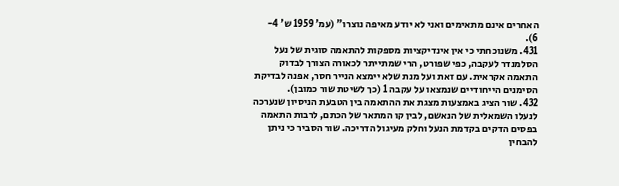האחרים אינם מתאימים ואני לא יודע מאיפה נוצרו" (עמ' 1959 ש' 4- 6).
431. משנוכחתי כי אין אינדיקציות מספקות להתאמה סוגית של נעל הסלמנדר לעקבה, כפי שפורט, הרי שמתייתר לכאורה הצורך לבדוק התאמה אקראית. עם זאת ועל מנת שלא יימצא הנייר חסר, אפנה לבדיקת הסימנים הייחודיים שנמצאו על עקבה 1 (כך לשיטת שור כמובן).
432. שור הציג באמצעות מצגת את ההתאמה בין הטבעת הניסיון שנערכה לנעלו השמאלית של הנאשם, לבין קו המתאר של הכתם, לרבות התאמה בפסים הדקים בקדמת הנעל וחלק מעיגול הדריכה. שור הסביר כי ניתן להבחין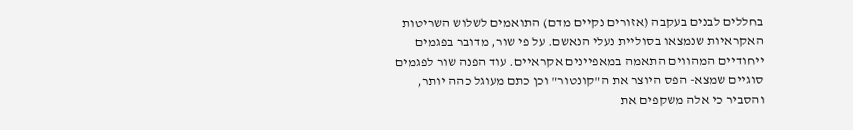בחללים לבנים בעקבה (אזורים נקיים מדם) התואמים לשלוש השריטות האקראיות שנמצאו בסוליית נעלי הנאשם. על פי שור, מדובר בפגמים ייחודיים המהווים התאמה במאפיינים אקראיים. עוד הפנה שור לפגמים סוגיים שמצא- הפס היוצר את ה"קונטור" וכן כתם מעוגל כהה יותר, והסביר כי אלה משקפים את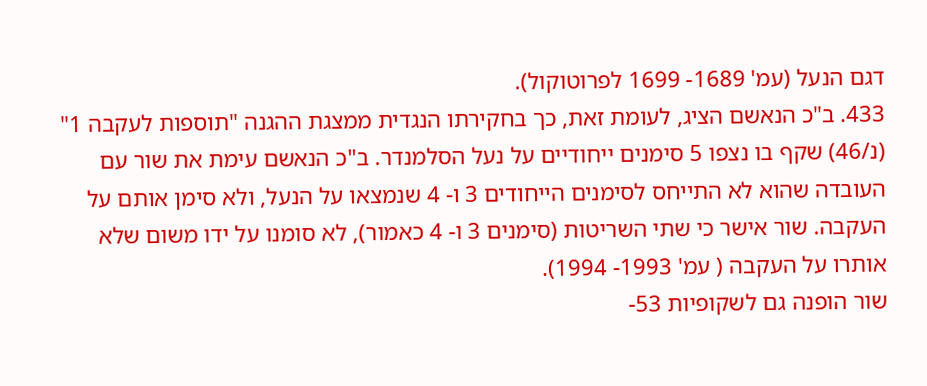דגם הנעל (עמ' 1689- 1699 לפרוטוקול).
433. ב"כ הנאשם הציג, לעומת זאת, כך בחקירתו הנגדית ממצגת ההגנה "תוספות לעקבה 1" (נ/46) שקף בו נצפו 5 סימנים ייחודיים על נעל הסלמנדר. ב"כ הנאשם עימת את שור עם העובדה שהוא לא התייחס לסימנים הייחודים 3 ו- 4 שנמצאו על הנעל, ולא סימן אותם על העקבה. שור אישר כי שתי השריטות (סימנים 3 ו- 4 כאמור), לא סומנו על ידו משום שלא אותרו על העקבה ( עמ' 1993- 1994).
שור הופנה גם לשקופיות 53-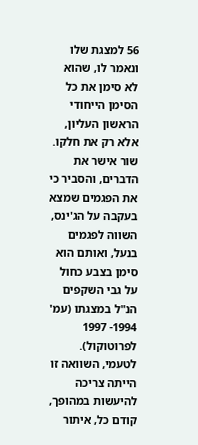56 למצגת שלו ונאמר לו, שהוא לא סימן את כל הסימן הייחודי הראשון העליון, אלא רק את חלקו. שור אישר את הדברים, והסביר כי את הפגמים שמצא בעקבה על הג'ינס, השווה לפגמים בנעל, ואותם הוא סימן בצבע כחול על גבי השקפים הנ"ל במצגתו (עמ' 1994- 1997 לפרוטוקול). לטעמי, השוואה זו הייתה צריכה להיעשות במהופך, קודם כל, איתור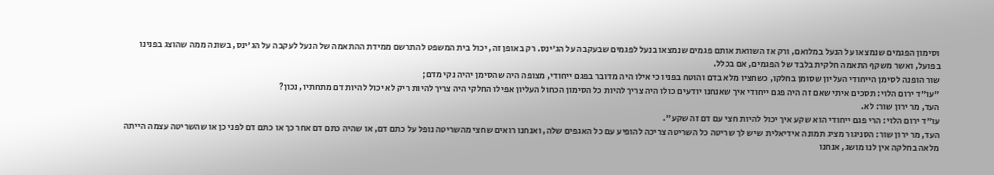וסימון הפגמים שנמצאו על הנעל במלואם, ורק אז השוואת אותם פגמים שנמצאו בנעל לפגמים שבעקבה על הג'ינס. רק באופן זה, יכול בית המשפט להתרשם ממידת ההתאמה של הנעל לעקבה על הג'ינס, בשונה ממה שהוצג בפנינו בפועל, ואשר משקף התאמה חלקית בלבד של הפגמים, אם בכלל.
שור הופנה לסימן הייחודי העליון שסומן בחלקו, כשחציו מלא בדם והוטח בפניו כי אילו היה מדובר בפגם ייחודי, מצופה היה שהסימן יהיה נקי מדם;
"עו"ד ירום הלוי: תסכים איתי שאם זה היה פגם ייחודי איך שאנחנו יודעים כולו היה צריך להיות כל הסימון הכחול העליון אפילו החלקי היה צריך להיות ריק לא יכול להיות דם מתחתיו, נכון?
העד, מר ירון שור: לא.
עו"ד ירום הלוי: הרי פגם ייחודי הוא שקע איך יכול להיות חצי עם דם זה שקע".
העד, מר ירון שור: הסניגור מציג תמונה אידיאלית שיש לך שריטה כל השריטה צריכה להופיע עם כל האגפים שלה, ואנחנו רואים שחצי מהשריטה נופל על כתם דם, או שהיה כתם דם אחר כך או כתם דם לפני כן או שהשריטה עצמה הייתה מלאה בחלקה אין לנו מושג, אנחנו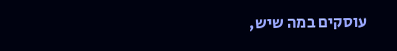עוסקים במה שיש,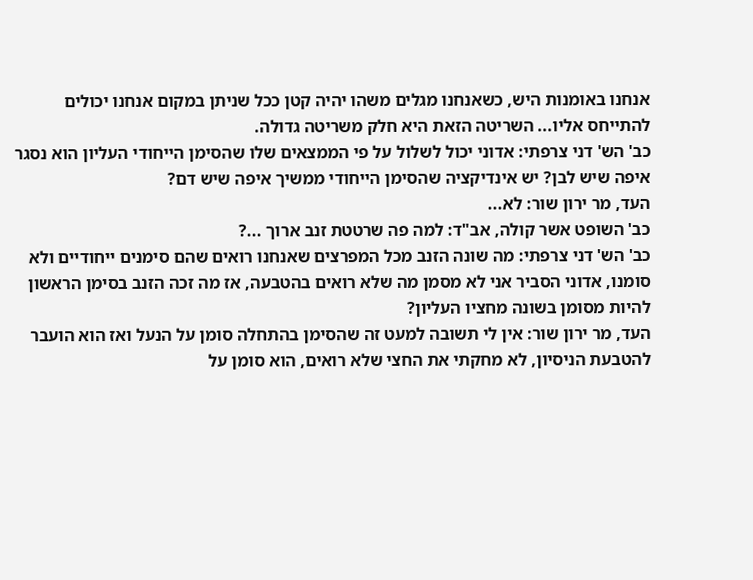אנחנו באומנות היש, כשאנחנו מגלים משהו יהיה קטן ככל שניתן במקום אנחנו יכולים להתייחס אליו... השריטה הזאת היא חלק משריטה גדולה.
כב' הש' דני צרפתי: אדוני יכול לשלול על פי הממצאים שלו שהסימן הייחודי העליון הוא נסגר איפה שיש לבן? יש אינדיקציה שהסימן הייחודי ממשיך איפה שיש דם?
העד, מר ירון שור: לא...
כב' השופט אשר קולה, אב"ד: למה פה שרטטת זנב ארוך ...?
כב' הש' דני צרפתי: מה שונה הזנב מכל המפרצים שאנחנו רואים שהם סימנים ייחודיים ולא סומנו, אדוני הסביר אני לא מסמן מה שלא רואים בהטבעה, אז מה זכה הזנב בסימן הראשון להיות מסומן בשונה מחציו העליון?
העד, מר ירון שור: אין לי תשובה למעט זה שהסימן בהתחלה סומן על הנעל ואז הוא הועבר להטבעת הניסיון, לא מחקתי את החצי שלא רואים, הוא סומן על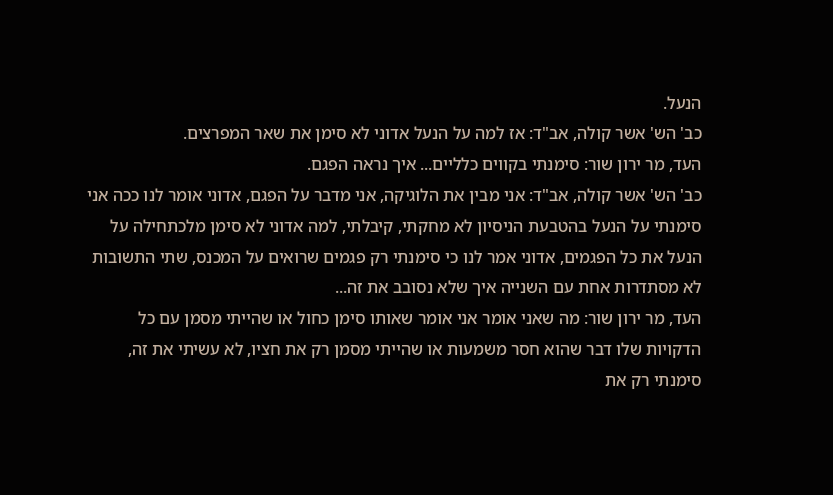הנעל.
כב' הש' אשר קולה, אב"ד: אז למה על הנעל אדוני לא סימן את שאר המפרצים.
העד, מר ירון שור: סימנתי בקווים כלליים... איך נראה הפגם.
כב' הש' אשר קולה, אב"ד: אני מבין את הלוגיקה, אני מדבר על הפגם, אדוני אומר לנו ככה אני סימנתי על הנעל בהטבעת הניסיון לא מחקתי, קיבלתי, למה אדוני לא סימן מלכתחילה על הנעל את כל הפגמים, אדוני אמר לנו כי סימנתי רק פגמים שרואים על המכנס, שתי התשובות לא מסתדרות אחת עם השנייה איך שלא נסובב את זה...
העד, מר ירון שור: מה שאני אומר אני אומר שאותו סימן כחול או שהייתי מסמן עם כל הדקויות שלו דבר שהוא חסר משמעות או שהייתי מסמן רק את חציו, לא עשיתי את זה, סימנתי רק את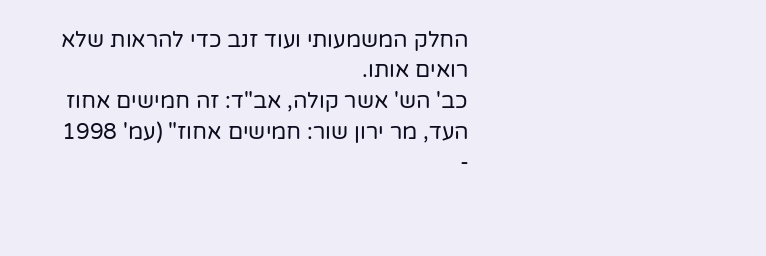החלק המשמעותי ועוד זנב כדי להראות שלא רואים אותו.
כב' הש' אשר קולה, אב"ד: זה חמישים אחוז
העד, מר ירון שור: חמישים אחוז" (עמ' 1998 -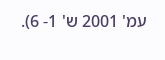עמ' 2001 ש' 1- 6).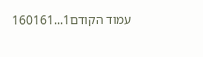עמוד הקודם1...160161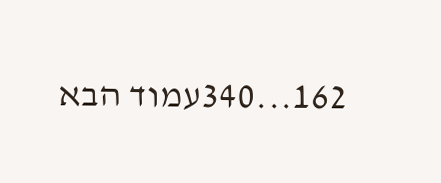162...340עמוד הבא